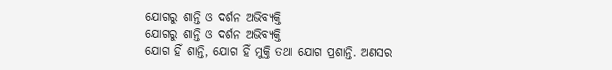ଯୋଗରୁ ଶାନ୍ତି ଓ ଦର୍ଶନ ଅଭିବ୍ୟକ୍ତି
ଯୋଗରୁ ଶାନ୍ତି ଓ ଦର୍ଶନ ଅଭିବ୍ୟକ୍ତି
ଯୋଗ ହିଁ ଶାନ୍ତି, ଯୋଗ ହିଁ ମୁକ୍ତି ତଥା ଯୋଗ ପ୍ରଶାନ୍ତି. ଅଣସର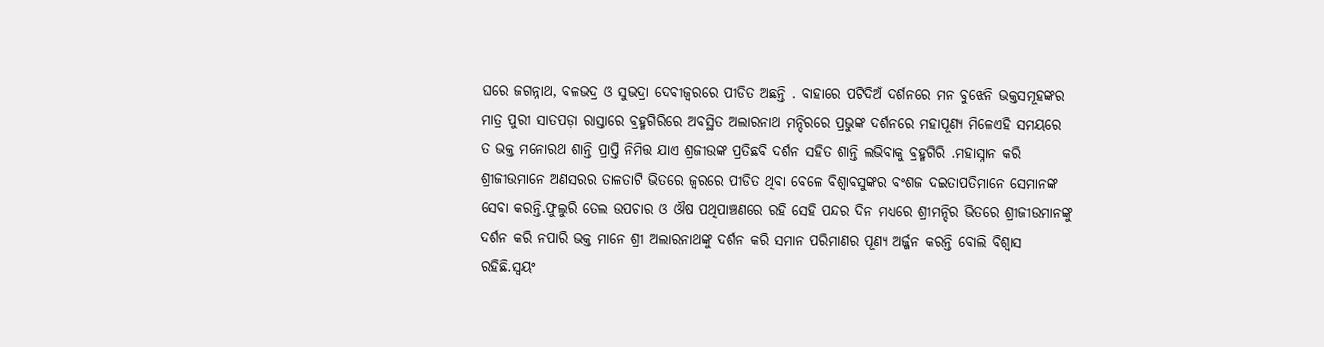ଘରେ ଜଗନ୍ନାଥ, ବଳଭଦ୍ର ଓ ସୁଭଦ୍ରା ଦେବୀଜ୍ୱରରେ ପୀଡିତ ଅଛନ୍ତି . ବାହାରେ ପଟିଦିଅଁ ଦର୍ଶନରେ ମନ ବୁଝେନି ଭକ୍ତସମୂହଙ୍କର ମାତ୍ର ପୁରୀ ସାତପଡ଼ା ରାସ୍ତାରେ ବ୍ରହ୍ମଗିରିରେ ଅବସ୍ଥିତ ଅଲାରନାଥ ମନ୍ଦିରରେ ପ୍ରଭୁଙ୍କ ଦର୍ଶନରେ ମହାପୂଣ୍ୟ ମିଳେଏହି ସମୟରେ ତ ଭକ୍ତ ମନୋରଥ ଶାନ୍ତି ପ୍ରାପ୍ତି ନିମିତ୍ତ ଯାଏ ଶ୍ରଜୀଉଙ୍କ ପ୍ରତିଛବି ଦର୍ଶନ ସହିତ ଶାନ୍ତି ଲଭିବାକୁ ବ୍ରହ୍ମଗିରି .ମହାସ୍ନାନ କରି ଶ୍ରୀଜୀଉମାନେ ଅଣସରର ତାଳତାଟି ଭିତରେ ଜ୍ବରରେ ପୀଡିତ ଥିବା ବେଳେ ବିଶ୍ଵାବସୁଙ୍କର ବଂଶଜ ଦଇତାପତିମାନେ ସେମାନଙ୍କ ସେବା କରନ୍ତି.ଫୁଲୁରି ତେଲ ଉପଚାର ଓ ଔଷ ପଥିପାଞ୍ଚଣରେ ରହି ସେହି ପନ୍ଦର ଦିନ ମଧ୍ୟରେ ଶ୍ରୀମନ୍ଦିର ଭିତରେ ଶ୍ରୀଜୀଉମାନଙ୍କୁ ଦର୍ଶନ କରି ନପାରି ଭକ୍ତ ମାନେ ଶ୍ରୀ ଅଲାରନାଥଙ୍କୁ ଦର୍ଶନ କରି ସମାନ ପରିମାଣର ପୂଣ୍ୟ ଅର୍ଜ୍ଜନ କରନ୍ତି ବୋଲି ବିଶ୍ବାସ ରହିଛି.ସ୍ଵୟଂ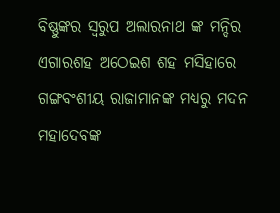ବିଷ୍ଣୁଙ୍କର ସ୍ଵରୁପ ଅଲାରନାଥ ଙ୍କ ମନ୍ଦିର ଏଗାରଶହ ଅଠେଇଶ ଶହ ମସିହାରେ ଗଙ୍ଗବଂଶୀୟ ରାଜାମାନଙ୍କ ମଧ୍ୟରୁ ମଦନ ମହାଦେବଙ୍କ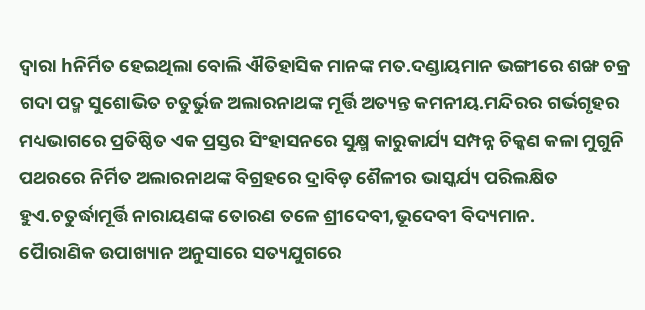ଦ୍ୱାରା hନିର୍ମିତ ହେଇଥିଲା ବୋଲି ଐତିହାସିକ ମାନଙ୍କ ମତ.ଦଣ୍ଡାୟମାନ ଭଙ୍ଗୀରେ ଶଙ୍ଖ ଚକ୍ର ଗଦା ପଦ୍ମ ସୁଶୋଭିତ ଚତୁର୍ଭୁଜ ଅଲାରନାଥଙ୍କ ମୂର୍ତ୍ତି ଅତ୍ୟନ୍ତ କମନୀୟ.ମନ୍ଦିରର ଗର୍ଭଗୃହର ମଧ୍ୟଭାଗରେ ପ୍ରତିଷ୍ଠିତ ଏକ ପ୍ରସ୍ତର ସିଂହାସନରେ ସୁକ୍ଷ୍ମ କାରୁକାର୍ଯ୍ୟ ସମ୍ପନ୍ନ ଚିକ୍କଣ କଳା ମୁଗୁନି ପଥରରେ ନିର୍ମିତ ଅଲାରନାଥଙ୍କ ବିଗ୍ରହରେ ଦ୍ରାବିଡ଼ ଶୈଳୀର ଭାସ୍କର୍ଯ୍ୟ ପରିଲକ୍ଷିତ ହୁଏ.ଚତୁର୍ଦ୍ଧାମୂର୍ତ୍ତି ନାରାୟଣଙ୍କ ତୋରଣ ତଳେ ଶ୍ରୀଦେବୀ,ଭୂଦେବୀ ବିଦ୍ୟମାନ.
ପୈାରାଣିକ ଉପାଖ୍ୟାନ ଅନୁସାରେ ସତ୍ୟଯୁଗରେ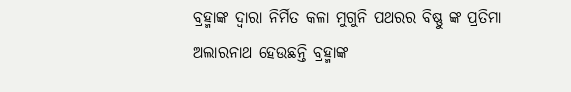ବ୍ରହ୍ମାଙ୍କ ଦ୍ଵାରା ନିର୍ମିତ କଳା ମୁଗୁନି ପଥରର ବିଷ୍ଣୁ ଙ୍କ ପ୍ରତିମା ଅଲାରନାଥ ହେଉଛନ୍ତି ବ୍ରହ୍ମାଙ୍କ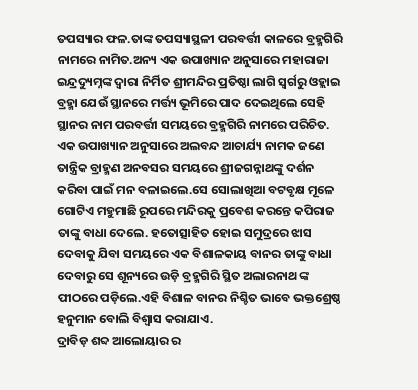ତପସ୍ୟାର ଫଳ.ତାଙ୍କ ତପସ୍ୟାସ୍ଥଳୀ ପରବର୍ତ୍ତୀ କାଳରେ ବ୍ରହ୍ମଗିରି ନାମରେ ନାମିତ.ଅନ୍ୟ ଏକ ଉପାଖ୍ୟାନ ଅନୁସାରେ ମହାରାଜା ଇନ୍ଦ୍ରଦ୍ୟୁମ୍ନଙ୍କ ଦ୍ଵାରା ନିର୍ମିତ ଶ୍ରୀମନ୍ଦିର ପ୍ରତିଷ୍ଠା ଲାଗି ସ୍ଵର୍ଗରୁ ଓହ୍ଲାଇ ବ୍ରହ୍ମା ଯେଉଁ ସ୍ଥାନରେ ମର୍ତ୍ତ୍ୟ ଭୂମିରେ ପାଦ ଦେଇଥିଲେ ସେହି ସ୍ଥାନର ନାମ ପରବର୍ତ୍ତୀ ସମୟରେ ବ୍ରହ୍ମଗିରି ନାମରେ ପରିଚିତ.
ଏକ ଉପାଖ୍ୟାନ ଅନୁସାରେ ଅଲବନ୍ଦ ଆଚାର୍ଯ୍ୟ ନାମକ ଜଣେ ତାନ୍ତ୍ରିକ ବ୍ରାହ୍ମଣ ଅନବସର ସମୟରେ ଶ୍ରୀଜଗନ୍ନାଥଙ୍କୁ ଦର୍ଶନ କରିବା ପାଇଁ ମନ ବଳାଇଲେ.ସେ ସୋଲାଖିଆ ବଟବୃକ୍ଷ ମୂଳେ ଗୋଟିଏ ମହୁମାଛି ରୂପରେ ମନ୍ଦିରକୁ ପ୍ରବେଶ କରନ୍ତେ କପିରାଜ ତାଙ୍କୁ ବାଧା ଦେଲେ. ହତୋତ୍ସାହିତ ହୋଇ ସମୁଦ୍ରରେ ଝାସ ଦେବାକୁ ଯିବା ସମୟରେ ଏକ ବିଶାଳକାୟ ବାନର ତାଙ୍କୁ ବାଧା ଦେବାରୁ ସେ ଶୂନ୍ୟରେ ଉଡ଼ି ବ୍ରହ୍ମଗିରି ସ୍ଥିତ ଅଲାରନାଥ ଙ୍କ ପୀଠରେ ପଡ଼ିଲେ.ଏହି ବିଶାଳ ବାନର ନିଶ୍ଚିତ ଭାବେ ଭକ୍ତଶ୍ରେଷ୍ଠ ହନୁମାନ ବୋଲି ବିଶ୍ୱାସ କରାଯାଏ.
ଦ୍ରାବିଡ଼ ଶବ୍ଦ ଆଲୋୟାର ର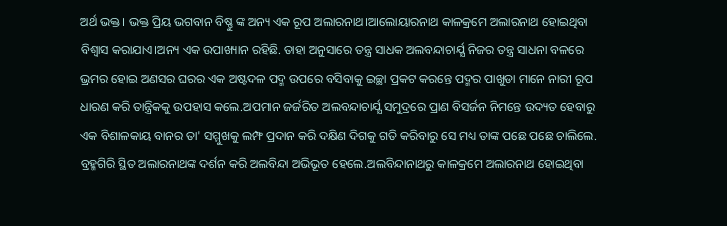ଅର୍ଥ ଭକ୍ତ। ଭକ୍ତ ପ୍ରିୟ ଭଗବାନ ବିଷ୍ଣୁ ଙ୍କ ଅନ୍ୟ ଏକ ରୂପ ଅଲାରନାଥ।ଆଲୋୟାରନାଥ କାଳକ୍ରମେ ଅଲାରନାଥ ହୋଇଥିବା ବିଶ୍ଵାସ କରାଯାଏ।ଅନ୍ୟ ଏକ ଉପାଖ୍ୟାନ ରହିଛି. ତାହା ଅନୁସାରେ ତନ୍ତ୍ର ସାଧକ ଅଲବନ୍ଦାଚାର୍ଯ୍ଯ ନିଜର ତନ୍ତ୍ର ସାଧନା ବଳରେ ଭ୍ରମର ହୋଇ ଅଣସର ଘରର ଏକ ଅଷ୍ଟଦଳ ପଦ୍ମ ଉପରେ ବସିବାକୁ ଇଚ୍ଛା ପ୍ରକଟ କରନ୍ତେ ପଦ୍ମର ପାଖୁଡା ମାନେ ନାରୀ ରୂପ ଧାରଣ କରି ତାନ୍ତ୍ରିକକୁ ଉପହାସ କଲେ.ଅପମାନ ଜର୍ଜରିତ ଅଲବନ୍ଦାଚାର୍ଯ୍ଯ ସମୁଦ୍ରରେ ପ୍ରାଣ ବିସର୍ଜନ ନିମନ୍ତେ ଉଦ୍ୟତ ହେବାରୁ ଏକ ବିଶାଳକାୟ ବାନର ତା' ସମ୍ମୁଖକୁ ଲମ୍ଫ ପ୍ରଦାନ କରି ଦକ୍ଷିଣ ଦିଗକୁ ଗତି କରିବାରୁ ସେ ମଧ୍ୟ ତାଙ୍କ ପଛେ ପଛେ ଚାଲିଲେ. ବ୍ରହ୍ମଗିରି ସ୍ଥିତ ଅଲାରନାଥଙ୍କ ଦର୍ଶନ କରି ଅଲବିନ୍ଦା ଅଭିଭୂତ ହେଲେ.ଅଲବିନ୍ଦାନାଥରୁ କାଳକ୍ରମେ ଅଲାରନାଥ ହୋଇଥିବା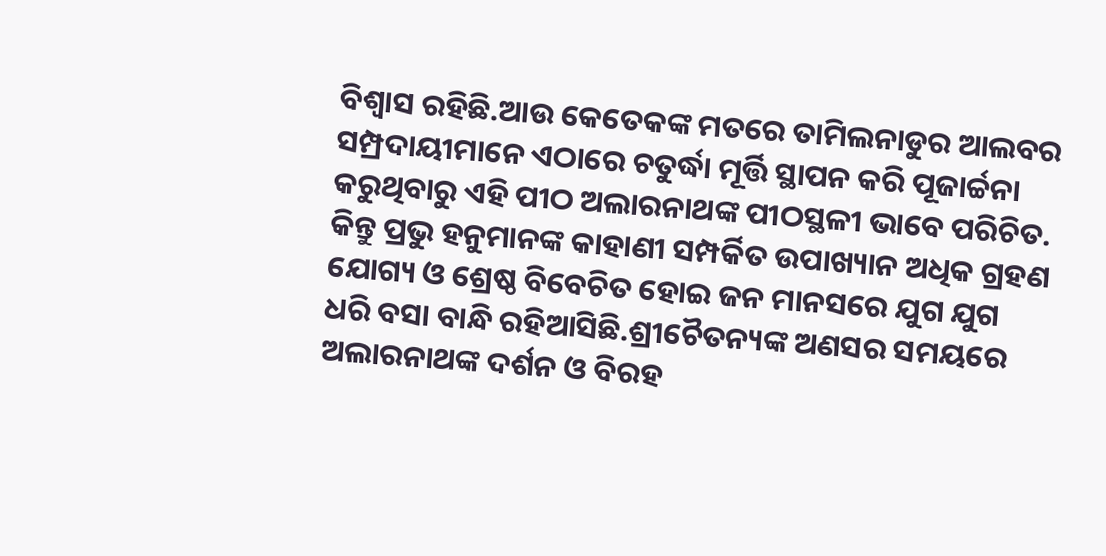ବିଶ୍ଵାସ ରହିଛି.ଆଉ କେତେକଙ୍କ ମତରେ ତାମିଲନାଡୁର ଆଲବର ସମ୍ପ୍ରଦାୟୀମାନେ ଏଠାରେ ଚତୁର୍ଦ୍ଧା ମୂର୍ତ୍ତି ସ୍ଥାପନ କରି ପୂଜାର୍ଚ୍ଚନା କରୁଥିବାରୁ ଏହି ପୀଠ ଅଲାରନାଥଙ୍କ ପୀଠସ୍ଥଳୀ ଭାବେ ପରିଚିତ. କିନ୍ତୁ ପ୍ରଭୁ ହନୁମାନଙ୍କ କାହାଣୀ ସମ୍ପର୍କିତ ଉପାଖ୍ୟାନ ଅଧିକ ଗ୍ରହଣ ଯୋଗ୍ୟ ଓ ଶ୍ରେଷ୍ଠ ବିବେଚିତ ହୋଇ ଜନ ମାନସରେ ଯୁଗ ଯୁଗ ଧରି ବସା ବାନ୍ଧି ରହିଆସିଛି.ଶ୍ରୀଚୈତନ୍ୟଙ୍କ ଅଣସର ସମୟରେ ଅଲାରନାଥଙ୍କ ଦର୍ଶନ ଓ ବିରହ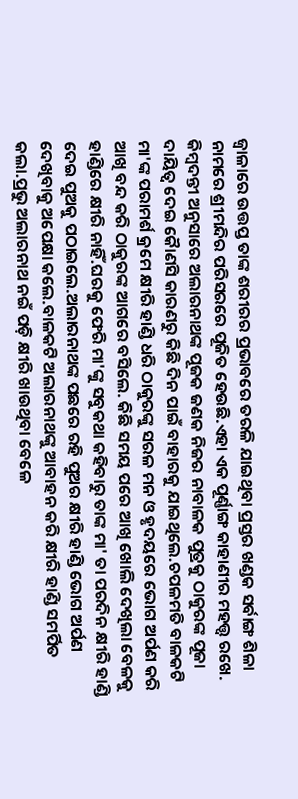ଜ୍ୱାଳାରେ ଉତ୍ତପ୍ତ ତାଙ୍କ ଶରୀରର ପ୍ରଭାବରେ ତରଳି ଯାଇଥିବା ପ୍ରସ୍ତର ଖଣ୍ଡକ ସର୍ବାଙ୍ଗ ଶିଳା ନାମରେ ଶ୍ରୀମନ୍ଦିର ପରିସରରେ ପୂଜିତ ହେଉଛି.ଏହା ଏକ ପୂର୍ଣ୍ଣାଙ୍ଗ କାହାଣୀର ମହତ୍ତ୍ଵ ରଖେ.
କିମ୍ବଦନ୍ତୀ ଅନୁସାରେ ଅଲାରନାଥଙ୍କ ପୂଜକ ଜଣକ ନିଜର ନାବାଳକ ପୁତ୍ରକୁ ଠାକୁରଙ୍କ ପୂଜା ଦାୟିତ୍ଵ ଦେଇ କୈାଣସି କାରଣରୁ କିଛି ଦିନ ପାଇଁ ବାହାରକୁ ଯାଇଥିଲେ.ଚପଳମତି ବାଳକଟି ମା'ଙ୍କ ପରାମର୍ଶ କ୍ରମେ କ୍ଷୀରି ହାଣ୍ଡି ଧରି ଠାକୁରଙ୍କୁ ସରଳ ମନ ଓ ହୃଦୟରେ ଭୋଗ ଅର୍ପଣ କରି ଆଖି ବନ୍ଦ କରି ଠାକୁରଙ୍କ ଆଗରେ ବସିଲେ. କିଛି ସମୟ ପରେ ଆଖି ଖୋଲି ଦେଖିଲା ବେଳକୁ ହାଣ୍ଡିରେ କ୍ଷୀରି ନାହିଁ.ଘରକୁ ଫେରି ମା'ଙ୍କୁ ସବୁକଥା କହିବାରୁ ତାଙ୍କ ମା' ତା ପରଦିନ କ୍ଷୀରି ହାଣ୍ଡି ଦେଇ ପୁଅକୁ ପଠାଇଲେ.ଅଲାରନାଥଙ୍କ ପଛରେ ରହି ପୁଅର କ୍ଷୀରି ହାଣ୍ଡି ଭୋଗ ଅର୍ପଣ ଦେଖିବାକୁ ଅପେକ୍ଷା କଲେ.ବାଳକଟି ଅଲାରନାଥଙ୍କୁ ଆବାହନ କରି କ୍ଷୀରି ହାଣ୍ଡି ସମର୍ପିତ କଲା.ପ୍ରଭୁ ଅଲାରନାଥ ନଇଁ ପଡ଼ି କ୍ଷୀରି ଖାଉଥିବା ବେଳେ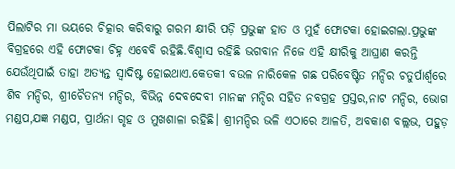ପିଲାଟିର ମା ଭୟରେ ଚିତ୍କାର କରିବାରୁ ଗରମ କ୍ଷୀରି ପଡ଼ି ପ୍ରଭୁଙ୍କ ହାତ ଓ ମୁହଁ ଫୋଟକା ହୋଇଗଲା.ପ୍ରଭୁଙ୍କ ବିଗ୍ରହରେ ଏହି ଫୋଟକା ଚିହ୍ନ ଏବେବି ରହିଛି.ବିଶ୍ବାସ ରହିଛି ଭଗବାନ ନିଜେ ଏହି କ୍ଷୀରିକୁ ଆଘ୍ରାଣ କରନ୍ତି ଯେଉଁଥିପାଇଁ ତାହା ଅତ୍ୟନ୍ତ ସ୍ଵାଦିଷ୍ଟ ହୋଇଥାଏ.କେତକୀ ବଉଳ ନାରିକେଳ ଗଛ ପରିବେଷ୍ଟିତ ମନ୍ଦିର ଚତୁର୍ପାର୍ଶ୍ଵରେ ଶିବ ମନ୍ଦିର, ଶ୍ରୀଚୈତନ୍ୟ ମନ୍ଦିର, ବିଭିନ୍ନ ଦେବଦେବୀ ମାନଙ୍କ ମନ୍ଦିର ସହିତ ନବଗ୍ରହ ପ୍ରସ୍ତର,ନାଟ ମନ୍ଦିର, ଭୋଗ ମଣ୍ଡପ,ଯଜ୍ଞ ମଣ୍ଡପ, ପ୍ରାର୍ଥନା ଗୃହ ଓ ମୁଖଶାଳା ରହିଛି। ଶ୍ରୀମନ୍ଦିର ଭଳି ଏଠାରେ ଆଳତି, ଅବକାଶ ବଲ୍ଲଭ, ପହୁଡ଼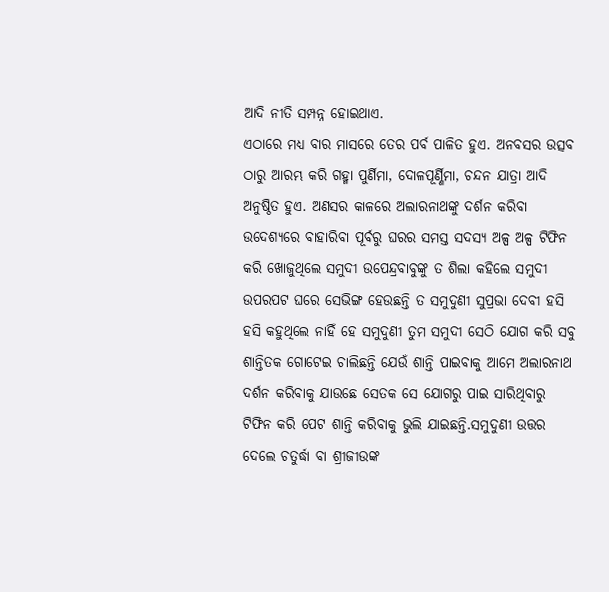ଆଦି ନୀତି ସମ୍ପନ୍ନ ହୋଇଥାଏ.
ଏଠାରେ ମଧ୍ୟ ବାର ମାସରେ ତେର ପର୍ବ ପାଳିତ ହୁଏ. ଅନବସର ଉତ୍ସବ ଠାରୁ ଆରମ୍ଭ କରି ଗହ୍ମା ପୁର୍ଣିମା, ଦୋଳପୂର୍ଣ୍ଣିମା, ଚନ୍ଦନ ଯାତ୍ରା ଆଦି ଅନୁଷ୍ଠିତ ହୁଏ. ଅଣସର କାଳରେ ଅଲାରନାଥଙ୍କୁ ଦର୍ଶନ କରିବା ଉଦେଶ୍ୟରେ ବାହାରିବା ପୂର୍ବରୁ ଘରର ସମସ୍ତ ସଦସ୍ୟ ଅଳ୍ପ ଅଳ୍ପ ଟିଫିନ କରି ଖୋଜୁଥିଲେ ସମୁଦୀ ଉପେନ୍ଦ୍ରବାବୁଙ୍କୁ ତ ଶିଲା କହିଲେ ସମୁଦୀ ଉପରପଟ ଘରେ ସେଭିଙ୍ଗ ହେଉଛନ୍ତି ତ ସମୁଦୁଣୀ ସୁପ୍ରଭା ଦେବୀ ହସି ହସି କହୁଥିଲେ ନାହିଁ ହେ ସମୁଦୁଣୀ ତୁମ ସମୁଦୀ ସେଠି ଯୋଗ କରି ସବୁ ଶାନ୍ତିତକ ଗୋଟେଇ ଚାଲିଛନ୍ତି ଯେଉଁ ଶାନ୍ତି ପାଇବାକୁ ଆମେ ଅଲାରନାଥ ଦର୍ଶନ କରିବାକୁ ଯାଉଛେ ସେତକ ସେ ଯୋଗରୁ ପାଇ ସାରିଥିବାରୁ ଟିଫିନ କରି ପେଟ ଶାନ୍ତି କରିବାକୁ ଭୁଲି ଯାଇଛନ୍ତି.ସମୁଦୁଣୀ ଉତ୍ତର ଦେଲେ ଚତୁର୍ଦ୍ଧା ବା ଶ୍ରୀଜୀଉଙ୍କ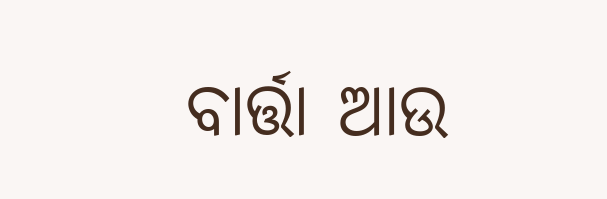ବାର୍ତ୍ତା ଆଉ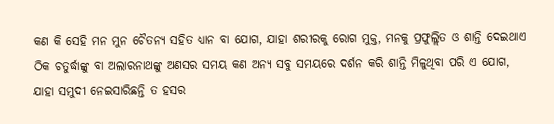କଣ କି ସେହି ମନ ମୁନ ଚୈତନ୍ୟ ସହିତ ଧ୍ୟାନ ବା ଯୋଗ, ଯାହା ଶରୀରକୁ ରୋଗ ମୁକ୍ତ, ମନକୁ ପ୍ରଫୁଲ୍ଲିତ ଓ ଶାନ୍ତି ଦେଇଥାଏ ଠିକ ଚତୁର୍ଦ୍ଧାଙ୍କୁ ବା ଅଲାରନାଥଙ୍କୁ ଅଣସର ସମୟ କଣ ଅନ୍ୟ ସବୁ ସମୟରେ ଦର୍ଶନ କରି ଶାନ୍ତି ମିଳୁଥିବା ପରି ଏ ଯୋଗ, ଯାହା ସମୁଦୀ ନେଇସାରିଛନ୍ତି ତ ହସର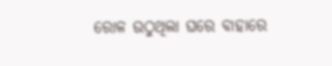ରୋଳ ଉଠୁଥିଲା ଘରେ ବାହାରେ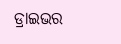ଡ୍ରାଇଭର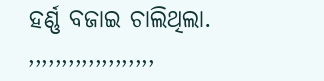ହର୍ଣ୍ଣ ବଜାଇ ଚାଲିଥିଲା.
,,,,,,,,,,,,,,,,,,,